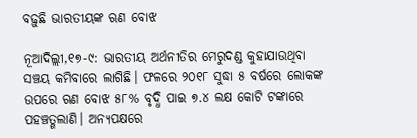ବଢ଼ୁଛି ଭାରତୀୟଙ୍କ ଋଣ ବୋଝ

ନୂଆଦିଲ୍ଲୀ,୧୭-୯: ଭାରତୀୟ ଅର୍ଥନୀତିର ମେରୁଦଣ୍ଡ କୁହାଯାଉଥିବା ସଞ୍ଚୟ କମିବାରେ ଲାଗିଛି। ଫଳରେ ୨୦୧୮ ସୁଦ୍ଧା ୫ ବର୍ଷରେ ଲୋକଙ୍କ ଉପରେ ଋଣ ବୋଝ ୫୮% ବୃଦ୍ଧି ପାଇ ୭.୪ ଲକ୍ଷ କୋଟି ଟଙ୍କାରେ ପହଞ୍ଚତ୍ଗଲାଣି। ଅନ୍ୟପକ୍ଷରେ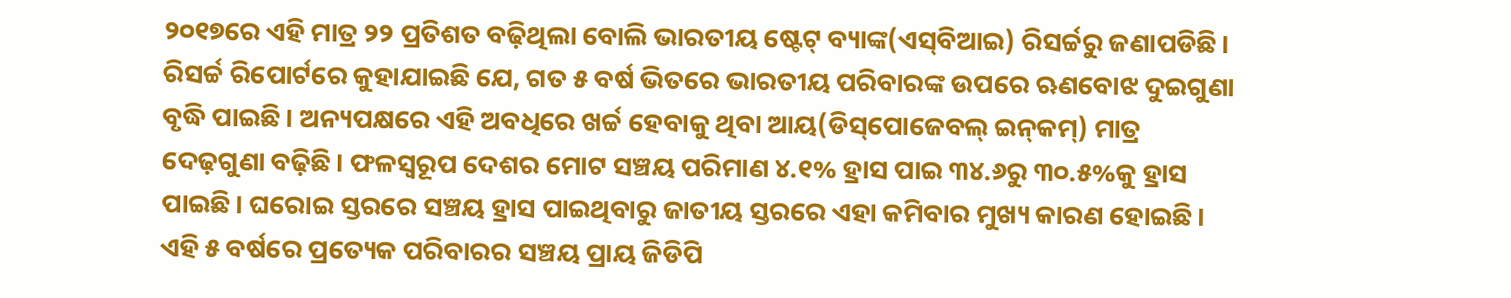୨୦୧୭ରେ ଏହି ମାତ୍ର ୨୨ ପ୍ରତିଶତ ବଢ଼ିଥିଲା ବୋଲି ଭାରତୀୟ ଷ୍ଟେଟ୍‌ ବ୍ୟାଙ୍କ(ଏସ୍‌ବିଆଇ) ରିସର୍ଚ୍ଚରୁ ଜଣାପଡିଛି।
ରିସର୍ଚ୍ଚ ରିପୋର୍ଟରେ କୁହାଯାଇଛି ଯେ, ଗତ ୫ ବର୍ଷ ଭିତରେ ଭାରତୀୟ ପରିବାରଙ୍କ ଉପରେ ଋଣବୋଝ ଦୁଇଗୁଣା ବୃଦ୍ଧି ପାଇଛି। ଅନ୍ୟପକ୍ଷରେ ଏହି ଅବଧିରେ ଖର୍ଚ୍ଚ ହେବାକୁ ଥିବା ଆୟ(ଡିସ୍‌ପୋଜେବଲ୍‌ ଇନ୍‌କମ୍‌) ମାତ୍ର ଦେଢ଼ଗୁଣା ବଢ଼ିଛି। ଫଳସ୍ବରୂପ ଦେଶର ମୋଟ ସଞ୍ଚୟ ପରିମାଣ ୪.୧% ହ୍ରାସ ପାଇ ୩୪.୬ରୁ ୩୦.୫%କୁ ହ୍ରାସ ପାଇଛି। ଘରୋଇ ସ୍ତରରେ ସଞ୍ଚୟ ହ୍ରାସ ପାଇଥିବାରୁ ଜାତୀୟ ସ୍ତରରେ ଏହା କମିବାର ମୁଖ୍ୟ କାରଣ ହୋଇଛି। ଏହି ୫ ବର୍ଷରେ ପ୍ରତ୍ୟେକ ପରିବାରର ସଞ୍ଚୟ ପ୍ରାୟ ଜିଡିପି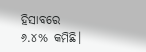ହିସାବରେ ୬.୪% କମିଛି।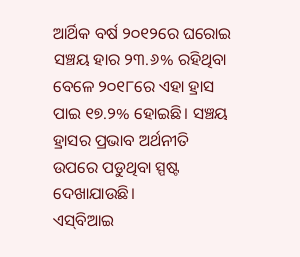ଆର୍ଥିକ ବର୍ଷ ୨୦୧୨ରେ ଘରୋଇ ସଞ୍ଚୟ ହାର ୨୩.୬% ରହିଥିବା ବେଳେ ୨୦୧୮ରେ ଏହା ହ୍ରାସ ପାଇ ୧୭.୨% ହୋଇଛି। ସଞ୍ଚୟ ହ୍ରାସର ପ୍ରଭାବ ଅର୍ଥନୀତି ଉପରେ ପଡୁଥିବା ସ୍ପଷ୍ଟ ଦେଖାଯାଉଛି।
ଏସ୍‌ବିଆଇ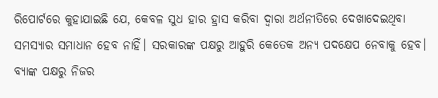ରିପୋର୍ଟରେ କୁହାଯାଇଛି ଯେ, କେବଳ ସୁଧ ହାର ହ୍ରାସ କରିବା ଦ୍ୱାରା ଅର୍ଥନୀତିରେ ଦେଖାଦେଇଥିବା ସମସ୍ୟାର ସମାଧାନ ହେବ ନାହିଁ। ସରକାରଙ୍କ ପକ୍ଷରୁ ଆହୁରି କେତେକ ଅନ୍ୟ ପଦକ୍ଷେପ ନେବାକୁ ହେବ। ବ୍ୟାଙ୍କ ପକ୍ଷରୁ ନିଜର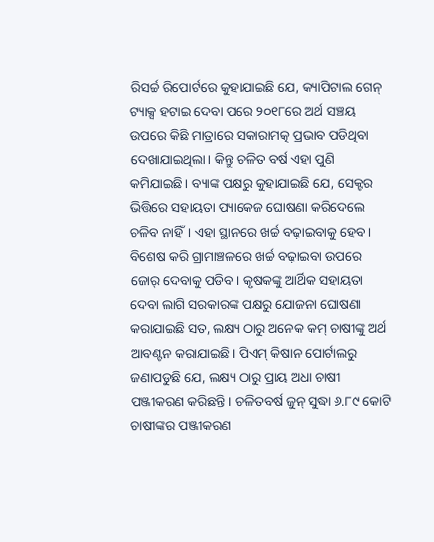ରିସର୍ଚ୍ଚ ରିପୋର୍ଟରେ କୁହାଯାଇଛି ଯେ, କ୍ୟାପିଟାଲ ଗେନ୍‌ ଟ୍ୟାକ୍ସ ହଟାଇ ଦେବା ପରେ ୨୦୧୮ରେ ଅର୍ଥ ସଞ୍ଚୟ ଉପରେ କିଛି ମାତ୍ରାରେ ସକାରାମତ୍କ ପ୍ରଭାବ ପଡିଥିବା ଦେଖାଯାଇଥିଲା। କିନ୍ତୁ ଚଳିତ ବର୍ଷ ଏହା ପୁଣି କମିଯାଇଛି। ବ୍ୟାଙ୍କ ପକ୍ଷରୁ କୁହାଯାଇଛି ଯେ, ସେକ୍ଟର ଭିତ୍ତିରେ ସହାୟତା ପ୍ୟାକେଜ ଘୋଷଣା କରିଦେଲେ ଚଳିବ ନାହିଁ। ଏହା ସ୍ଥାନରେ ଖର୍ଚ୍ଚ ବଢ଼ାଇବାକୁ ହେବ। ବିଶେଷ କରି ଗ୍ରାମାଞ୍ଚଳରେ ଖର୍ଚ୍ଚ ବଢ଼ାଇବା ଉପରେ ଜୋର୍‌ ଦେବାକୁ ପଡିବ। କୃଷକଙ୍କୁ ଆର୍ଥିକ ସହାୟତା ଦେବା ଲାଗି ସରକାରଙ୍କ ପକ୍ଷରୁ ଯୋଜନା ଘୋଷଣା କରାଯାଇଛି ସତ, ଲକ୍ଷ୍ୟ ଠାରୁ ଅନେକ କମ୍‌ ଚାଷୀଙ୍କୁ ଅର୍ଥ ଆବଣ୍ଟନ କରାଯାଇଛି। ପିଏମ୍‌ କିଷାନ ପୋର୍ଟାଲରୁ ଜଣାପଡୁଛି ଯେ, ଲକ୍ଷ୍ୟ ଠାରୁ ପ୍ରାୟ ଅଧା ଚାଷୀ ପଞ୍ଜୀକରଣ କରିଛନ୍ତି। ଚଳିତବର୍ଷ ଜୁନ୍‌ ସୁଦ୍ଧା ୬.୮୯ କୋଟି ଚାଷୀଙ୍କର ପଞ୍ଜୀକରଣ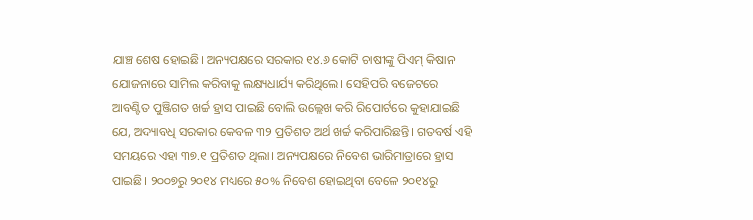ଯାଞ୍ଚ ଶେଷ ହୋଇଛି। ଅନ୍ୟପକ୍ଷରେ ସରକାର ୧୪.୬ କୋଟି ଚାଷୀଙ୍କୁ ପିଏମ୍‌ କିଷାନ ଯୋଜନାରେ ସାମିଲ କରିବାକୁ ଲକ୍ଷ୍ୟଧାର୍ଯ୍ୟ କରିଥିଲେ। ସେହିପରି ବଜେଟରେ ଆବଣ୍ଟିତ ପୁଞ୍ଜିଗତ ଖର୍ଚ୍ଚ ହ୍ରାସ ପାଇଛି ବୋଲି ଉଲ୍ଲେଖ କରି ରିପୋର୍ଟରେ କୁହାଯାଇଛି ଯେ, ଅଦ୍ୟାବଧି ସରକାର କେବଳ ୩୨ ପ୍ରତିଶତ ଅର୍ଥ ଖର୍ଚ୍ଚ କରିପାରିଛନ୍ତି। ଗତବର୍ଷ ଏହି ସମୟରେ ଏହା ୩୭.୧ ପ୍ରତିଶତ ଥିଲା। ଅନ୍ୟପକ୍ଷରେ ନିବେଶ ଭାରିମାତ୍ରାରେ ହ୍ରାସ ପାଇଛି। ୨୦୦୭ରୁ ୨୦୧୪ ମଧ୍ୟରେ ୫୦% ନିବେଶ ହୋଇଥିବା ବେଳେ ୨୦୧୪ରୁ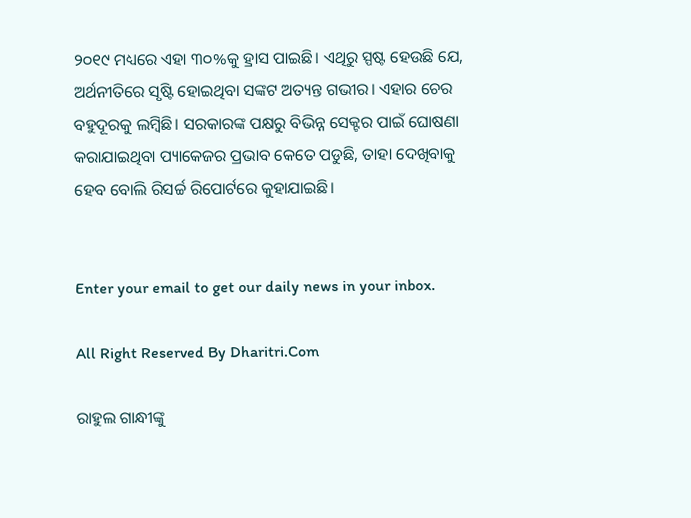୨୦୧୯ ମଧ୍ୟରେ ଏହା ୩୦%କୁ ହ୍ରାସ ପାଇଛି। ଏଥିରୁ ସ୍ପଷ୍ଟ ହେଉଛି ଯେ, ଅର୍ଥନୀତିରେ ସୃଷ୍ଟି ହୋଇଥିବା ସଙ୍କଟ ଅତ୍ୟନ୍ତ ଗଭୀର। ଏହାର ଚେର ବହୁଦୂରକୁ ଲମ୍ବିଛି। ସରକାରଙ୍କ ପକ୍ଷରୁ ବିଭିନ୍ନ ସେକ୍ଟର ପାଇଁ ଘୋଷଣା କରାଯାଇଥିବା ପ୍ୟାକେଜର ପ୍ରଭାବ କେତେ ପଡୁଛି, ତାହା ଦେଖିବାକୁ ହେବ ବୋଲି ରିସର୍ଚ୍ଚ ରିପୋର୍ଟରେ କୁହାଯାଇଛି।


Enter your email to get our daily news in your inbox.

All Right Reserved By Dharitri.Com

ରାହୁଲ ଗାନ୍ଧୀଙ୍କୁ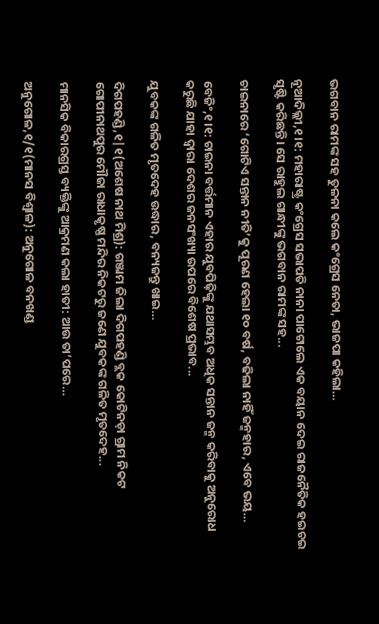ଭଗବାନ ରାମଙ୍କ ସହ ତୁଳନା କଲେ କଂଗ୍ରେସ ନେତା, ଭାଜପା କହିଲା…

ନୂଆଦିଲ୍ଲୀ,୧।୧: ମହାରାଷ୍ଟ୍ର କଂଗ୍ରେସ ସଭାପତି ନାନା ପାଟୋଲେ ଏକ ବୟାନ ଦେଇ ରାଜନୈତିକ ହଇଚଇ ସୃଷ୍ଟି କରିଛନ୍ତି। ସେ ରାହୁଲ ଗାନ୍ଧୀଙ୍କୁ ଭଗବାନ ରାମଙ୍କ ସହ...

ଚାଇନାରେ ‘ଗୋଟିଏ ସନ୍ତାନ ନୀତି’କୁ ପୂରଣ ହେଲା ୧୦ ବର୍ଷ, ବଢିଲା ନାହିଁ ଜନ୍ମହାର, ଏବେ ଭୟ…

ବେଜିଂ,୧।୧: ଚାଇନା ବର୍ତ୍ତମାନ ଏହାର ଯୁବପିଢ଼ିଙ୍କୁ ଯଥାସମ୍ଭବ ଅଧିକ ସନ୍ତାନ ଜନ୍ମ କରିବାକୁ ଅନୁରୋଧ କରୁଛି ଯାହା ଦ୍ୱାରା ଦେଶର ଜନସଂଖ୍ୟା ଉପରେ ବିଶେଷ ପ୍ରଭାବ...

ଯୁବକଙ୍କ ଗଳିତ ମୃତଦେହ ଉଦ୍ଧାର, ବନ୍ୟଜନ୍ତୁ ଖାଇ…

ଦିଗପହଣ୍ଡି,୧|୧(ଅଶେଷ ନାଥ ମିଶ୍ର): ଗଞ୍ଜାମ ଜିଲା ଦିଗପହଣ୍ଡି ବ୍ଲକ କୋଟିନଡ଼ା ଗ୍ରାମ ନିକଟ ଗୋପୀନାଥପୁର ମୌଜା ରାଧାକୃଷ୍ଣ ମନ୍ଦିର ନିକଟରୁ ଜଣେ ଯୁବକଙ୍କ ଗଳିତ ମୃତଦେହ...

ମାନସିକ ବିକାରଗ୍ରସ୍ତ ବ୍ୟକ୍ତିଙ୍କୁ ଆକ୍ରମଣ କଲା ହାତୀ: ଆଉ ତା’ପରେ…

ଅନୁଗୋଳ,୧/୧(ମାନସ ବିଶ୍ୱାଳ): ଅନୁଗୋଳ ବନଖଣ୍ଡ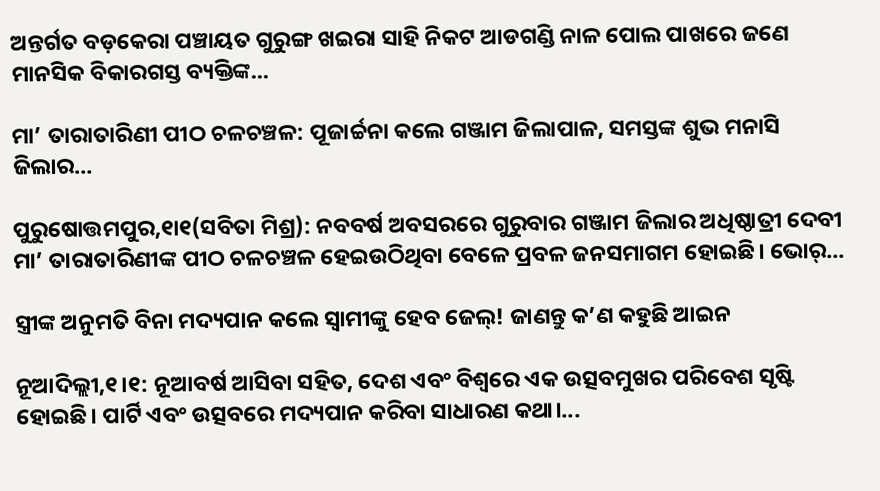ଅନ୍ତର୍ଗତ ବଡ଼କେରା ପଞ୍ଚାୟତ ଗୁରୁଙ୍ଗ ଖଇରା ସାହି ନିକଟ ଆଡଗଣ୍ଡି ନାଳ ପୋଲ ପାଖରେ ଜଣେ ମାନସିକ ବିକାରଗସ୍ତ ବ୍ୟକ୍ତିଙ୍କ...

ମା’ ତାରାତାରିଣୀ ପୀଠ ଚଳଚଞ୍ଚଳ: ପୂଜାର୍ଚ୍ଚନା କଲେ ଗଞ୍ଜାମ ଜିଲାପାଳ, ସମସ୍ତଙ୍କ ଶୁଭ ମନାସି ଜିଲାର…

ପୁରୁଷୋତ୍ତମପୁର,୧ା୧(ସବିତା ମିଶ୍ର): ନବବର୍ଷ ଅବସରରେ ଗୁରୁବାର ଗଞ୍ଜାମ ଜିଲାର ଅଧିଷ୍ଠାତ୍ରୀ ଦେବୀ ମା’ ତାରାତାରିଣୀଙ୍କ ପୀଠ ଚଳଚଞ୍ଚଳ ହେଇଉଠିଥିବା ବେଳେ ପ୍ରବଳ ଜନସମାଗମ ହୋଇଛି। ଭୋର୍‌...

ସ୍ତ୍ରୀଙ୍କ ଅନୁମତି ବିନା ମଦ୍ୟପାନ କଲେ ସ୍ବାମୀଙ୍କୁ ହେବ ଜେଲ୍‌! ଜାଣନ୍ତୁ କ’ଣ କହୁଛି ଆଇନ

ନୂଆଦିଲ୍ଲୀ,୧।୧: ନୂଆବର୍ଷ ଆସିବା ସହିତ, ଦେଶ ଏବଂ ବିଶ୍ୱରେ ଏକ ଉତ୍ସବମୁଖର ପରିବେଶ ସୃଷ୍ଟି ହୋଇଛି। ପାର୍ଟି ଏବଂ ଉତ୍ସବରେ ମଦ୍ୟପାନ କରିବା ସାଧାରଣ କଥା।...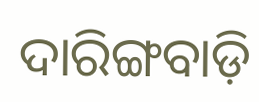ଦାରିଙ୍ଗବାଡ଼ି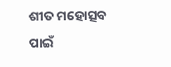ଶୀତ ମହୋତ୍ସବ ପାଇଁ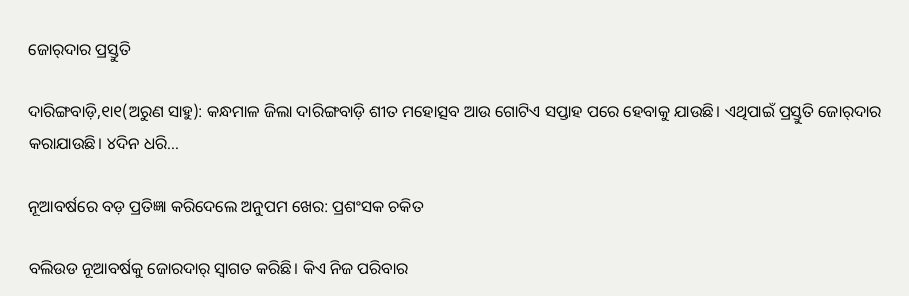ଜୋର୍‌ଦାର ପ୍ରସ୍ତୁତି

ଦାରିଙ୍ଗବାଡ଼ି,୧ା୧(ଅରୁଣ ସାହୁ): କନ୍ଧମାଳ ଜିଲା ଦାରିଙ୍ଗବାଡ଼ି ଶୀତ ମହୋତ୍ସବ ଆଉ ଗୋଟିଏ ସପ୍ତାହ ପରେ ହେବାକୁ ଯାଉଛି। ଏଥିପାଇଁ ପ୍ରସ୍ତୁତି ଜୋର୍‌ଦାର କରାଯାଉଛି। ୪ଦିନ ଧରି...

ନୂଆବର୍ଷରେ ବଡ଼ ପ୍ରତିଜ୍ଞା କରିଦେଲେ ଅନୁପମ ଖେର: ପ୍ରଶଂସକ ଚକିତ

ବଲିଉଡ ନୂଆବର୍ଷକୁ ଜୋରଦାର୍‌ ସ୍ବାଗତ କରିଛି। କିଏ ନିଜ ପରିବାର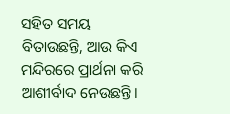ସହିତ ସମୟ ବିତାଉଛନ୍ତି, ଆଉ କିଏ ମନ୍ଦିରରେ ପ୍ରାର୍ଥନା କରି ଆଶୀର୍ବାଦ ନେଉଛନ୍ତି।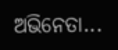ଅଭିନେତା...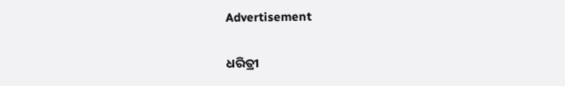Advertisement

ଧରିତ୍ରୀ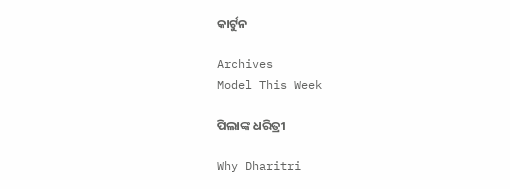କାର୍ଟୁନ

Archives
Model This Week

ପିଲାଙ୍କ ଧରିତ୍ରୀ

Why Dharitri